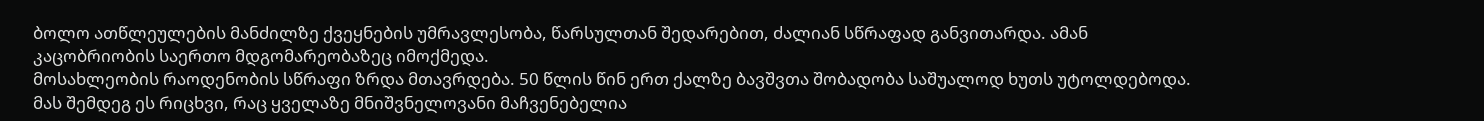ბოლო ათწლეულების მანძილზე ქვეყნების უმრავლესობა, წარსულთან შედარებით, ძალიან სწრაფად განვითარდა. ამან კაცობრიობის საერთო მდგომარეობაზეც იმოქმედა.
მოსახლეობის რაოდენობის სწრაფი ზრდა მთავრდება. 50 წლის წინ ერთ ქალზე ბავშვთა შობადობა საშუალოდ ხუთს უტოლდებოდა. მას შემდეგ ეს რიცხვი, რაც ყველაზე მნიშვნელოვანი მაჩვენებელია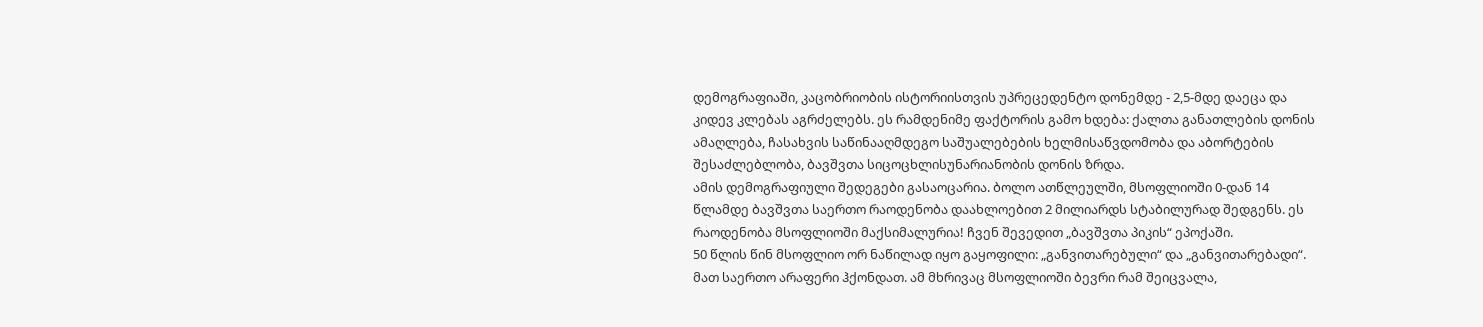დემოგრაფიაში, კაცობრიობის ისტორიისთვის უპრეცედენტო დონემდე - 2,5-მდე დაეცა და კიდევ კლებას აგრძელებს. ეს რამდენიმე ფაქტორის გამო ხდება: ქალთა განათლების დონის ამაღლება, ჩასახვის საწინააღმდეგო საშუალებების ხელმისაწვდომობა და აბორტების შესაძლებლობა, ბავშვთა სიცოცხლისუნარიანობის დონის ზრდა.
ამის დემოგრაფიული შედეგები გასაოცარია. ბოლო ათწლეულში, მსოფლიოში 0-დან 14 წლამდე ბავშვთა საერთო რაოდენობა დაახლოებით 2 მილიარდს სტაბილურად შედგენს. ეს რაოდენობა მსოფლიოში მაქსიმალურია! ჩვენ შევედით „ბავშვთა პიკის“ ეპოქაში.
50 წლის წინ მსოფლიო ორ ნაწილად იყო გაყოფილი: „განვითარებული“ და „განვითარებადი“. მათ საერთო არაფერი ჰქონდათ. ამ მხრივაც მსოფლიოში ბევრი რამ შეიცვალა,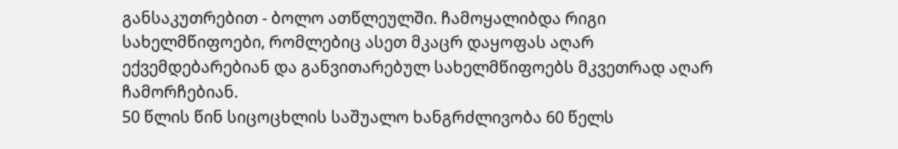განსაკუთრებით - ბოლო ათწლეულში. ჩამოყალიბდა რიგი სახელმწიფოები, რომლებიც ასეთ მკაცრ დაყოფას აღარ ექვემდებარებიან და განვითარებულ სახელმწიფოებს მკვეთრად აღარ ჩამორჩებიან.
50 წლის წინ სიცოცხლის საშუალო ხანგრძლივობა 60 წელს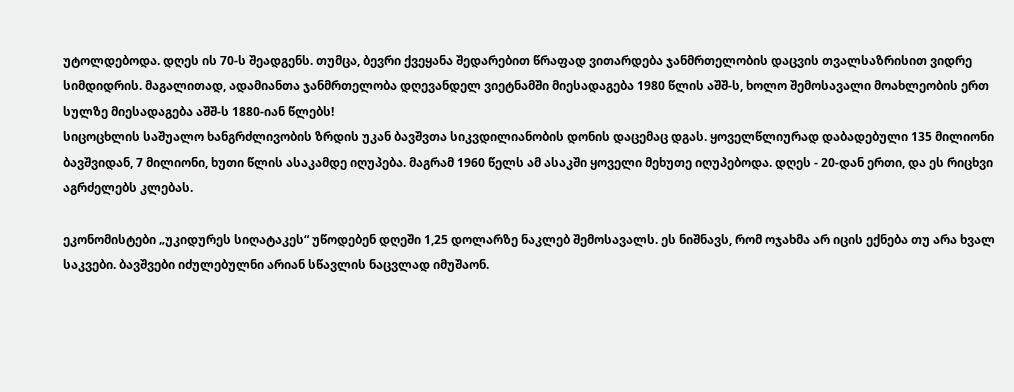უტოლდებოდა. დღეს ის 70-ს შეადგენს. თუმცა, ბევრი ქვეყანა შედარებით წრაფად ვითარდება ჯანმრთელობის დაცვის თვალსაზრისით ვიდრე სიმდიდრის. მაგალითად, ადამიანთა ჯანმრთელობა დღევანდელ ვიეტნამში მიესადაგება 1980 წლის აშშ-ს, ხოლო შემოსავალი მოახლეობის ერთ სულზე მიესადაგება აშშ-ს 1880-იან წლებს!
სიცოცხლის საშუალო ხანგრძლივობის ზრდის უკან ბავშვთა სიკვდილიანობის დონის დაცემაც დგას. ყოველწლიურად დაბადებული 135 მილიონი ბავშვიდან, 7 მილიონი, ხუთი წლის ასაკამდე იღუპება. მაგრამ 1960 წელს ამ ასაკში ყოველი მეხუთე იღუპებოდა. დღეს - 20-დან ერთი, და ეს რიცხვი აგრძელებს კლებას.

ეკონომისტები „უკიდურეს სიღატაკეს“ უწოდებენ დღეში 1,25 დოლარზე ნაკლებ შემოსავალს. ეს ნიშნავს, რომ ოჯახმა არ იცის ექნება თუ არა ხვალ საკვები. ბავშვები იძულებულნი არიან სწავლის ნაცვლად იმუშაონ.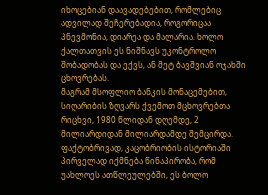იხოცებიან დაავადებებით, რომლებიც ადვილად შეჩერებადია, როგორიცაა პნევმონია, დიარეა და მალარია. ხოლო ქალთათვის ეს ნიშნავს უკონტროლო შობადობას და ექვს, ან მეტ ბავშვიან ოჯახში ცხოვრებას.
მაგრამ მსოფლიო ბანკის მონაცემებით, სიღარიბის ზღვარს ქვემოთ მცხოვრებთა რიცხვი, 1980 წლიდან დღემდე, 2 მილიარდიდან მილიარდამდე შემცირდა. ფაქტობრივად, კაცობრიობის ისტორიაში პირველად იქმნება წინაპირობა, რომ უახლოეს ათწლეულებში, ეს ბოლო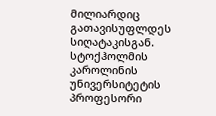მილიარდიც გათავისუფლდეს სიღატაკისგან.
სტოქჰოლმის კაროლინის უნივერსიტეტის პროფესორი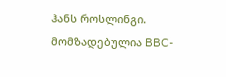ჰანს როსლინგი. მომზადებულია BBC-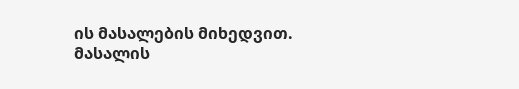ის მასალების მიხედვით.
მასალის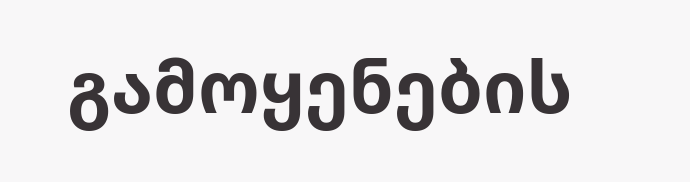გამოყენების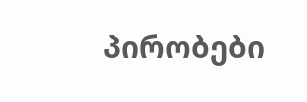პირობები